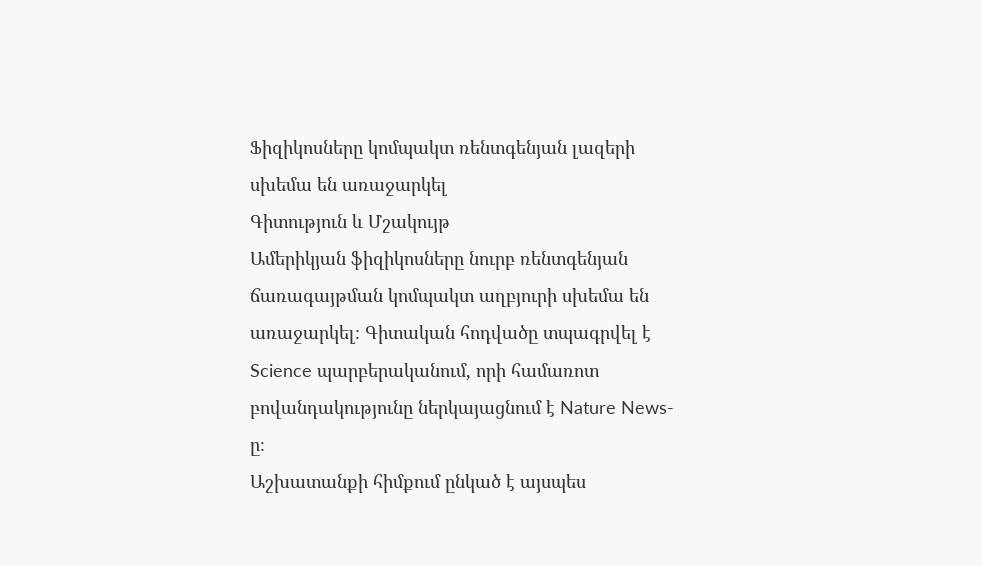Ֆիզիկոսները կոմպակտ ռենտգենյան լազերի սխեմա են առաջարկել
Գիտություն և Մշակույթ
Ամերիկյան ֆիզիկոսները նուրբ ռենտգենյան ճառագայթման կոմպակտ աղբյուրի սխեմա են առաջարկել։ Գիտական հոդվածը տպագրվել է Science պարբերականում, որի համառոտ բովանդակությունը ներկայացնում է Nature News-ը։
Աշխատանքի հիմքում ընկած է այսպես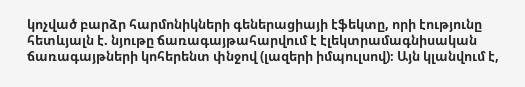կոչված բարձր հարմոնիկների գեներացիայի էֆեկտը, որի էությունը հետևյալն է. նյութը ճառագայթահարվում է էլեկտրամագնիսական ճառագայթների կոհերենտ փնջով (լազերի իմպուլսով)։ Այն կլանվում է,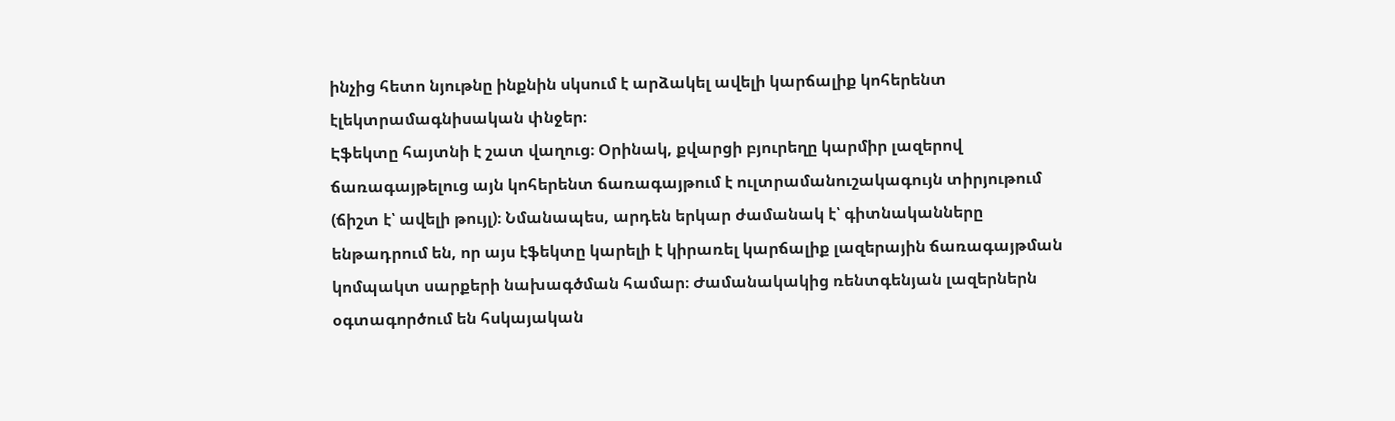ինչից հետո նյութնը ինքնին սկսում է արձակել ավելի կարճալիք կոհերենտ էլեկտրամագնիսական փնջեր։
Էֆեկտը հայտնի է շատ վաղուց։ Օրինակ, քվարցի բյուրեղը կարմիր լազերով ճառագայթելուց այն կոհերենտ ճառագայթում է ուլտրամանուշակագույն տիրյութում (ճիշտ է՝ ավելի թույլ)։ Նմանապես, արդեն երկար ժամանակ է՝ գիտնականները ենթադրում են, որ այս էֆեկտը կարելի է կիրառել կարճալիք լազերային ճառագայթման կոմպակտ սարքերի նախագծման համար։ Ժամանակակից ռենտգենյան լազերներն օգտագործում են հսկայական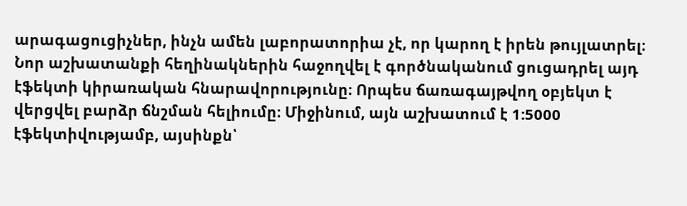արագացուցիչներ, ինչն ամեն լաբորատորիա չէ, որ կարող է իրեն թույլատրել։
Նոր աշխատանքի հեղինակներին հաջողվել է գործնականում ցուցադրել այդ էֆեկտի կիրառական հնարավորությունը։ Որպես ճառագայթվող օբյեկտ է վերցվել բարձր ճնշման հելիումը։ Միջինում, այն աշխատում է 1:5000 էֆեկտիվությամբ, այսինքն՝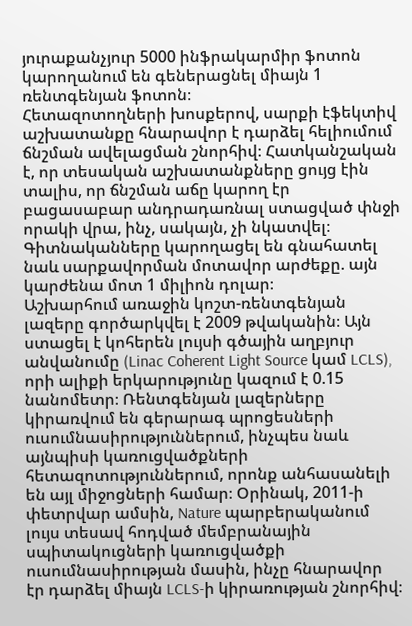յուրաքանչյուր 5000 ինֆրակարմիր ֆոտոն կարողանում են գեներացնել միայն 1 ռենտգենյան ֆոտոն։
Հետազոտողների խոսքերով, սարքի էֆեկտիվ աշխատանքը հնարավոր է դարձել հելիումում ճնշման ավելացման շնորհիվ։ Հատկանշական է, որ տեսական աշխատանքները ցույց էին տալիս, որ ճնշման աճը կարող էր բացասաբար անդրադառնալ ստացված փնջի որակի վրա, ինչ, սակայն, չի նկատվել։ Գիտնականները կարողացել են գնահատել նաև սարքավորման մոտավոր արժեքը. այն կարժենա մոտ 1 միլիոն դոլար։
Աշխարհում առաջին կոշտ-ռենտգենյան լազերը գործարկվել է 2009 թվականին։ Այն ստացել է կոհերեն լույսի գծային աղբյուր անվանումը (Linac Coherent Light Source կամ LCLS), որի ալիքի երկարությունը կազում է 0.15 նանոմետր։ Ռենտգենյան լազերները կիրառվում են գերարագ պրոցեսների ուսումնասիրություններում, ինչպես նաև այնպիսի կառուցվածքների հետազոտություններում, որոնք անհասանելի են այլ միջոցների համար։ Օրինակ, 2011-ի փետրվար ամսին, Nature պարբերականում լույս տեսավ հոդված մեմբրանային սպիտակուցների կառուցվածքի ուսումնասիրության մասին, ինչը հնարավոր էր դարձել միայն LCLS-ի կիրառության շնորհիվ։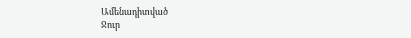Ամենադիտված
Ջուր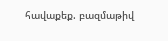հավաքեք. բազմաթիվ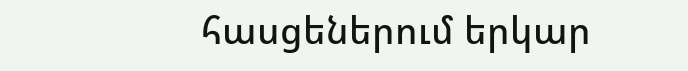հասցեներում երկար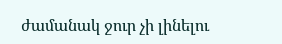ժամանակ ջուր չի լինելու